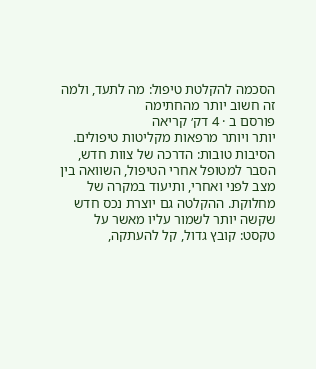הסכמה להקלטת טיפול: מה לתעד, ולמה זה חשוב יותר מהחתימה
פורסם ב · 4 דק׳ קריאה
יותר ויותר מרפאות מקליטות טיפולים. הסיבות טובות: הדרכה של צוות חדש, הסבר למטופל אחרי הטיפול, השוואה בין מצב לפני ואחרי, ותיעוד במקרה של מחלוקת. ההקלטה גם יוצרת נכס חדש שקשה יותר לשמור עליו מאשר על טקסט: קובץ גדול, קל להעתקה,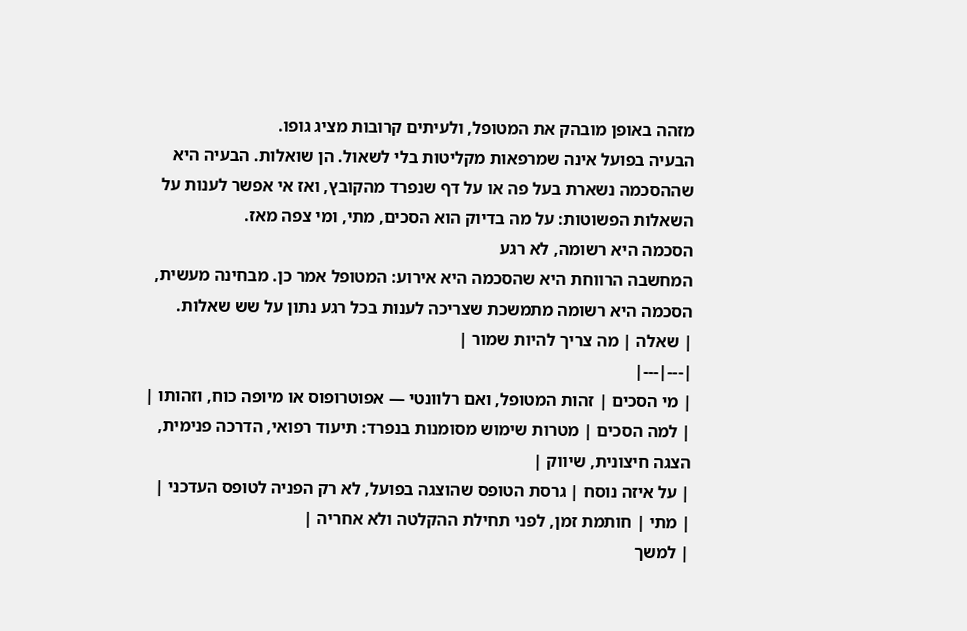מזהה באופן מובהק את המטופל, ולעיתים קרובות מציג גופו.
הבעיה בפועל אינה שמרפאות מקליטות בלי לשאול. הן שואלות. הבעיה היא שההסכמה נשארת בעל פה או על דף שנפרד מהקובץ, ואז אי אפשר לענות על השאלות הפשוטות: על מה בדיוק הוא הסכים, מתי, ומי צפה מאז.
הסכמה היא רשומה, לא רגע
המחשבה הרווחת היא שהסכמה היא אירוע: המטופל אמר כן. מבחינה מעשית, הסכמה היא רשומה מתמשכת שצריכה לענות בכל רגע נתון על שש שאלות.
| שאלה | מה צריך להיות שמור |
|---|---|
| מי הסכים | זהות המטופל, ואם רלוונטי — אפוטרופוס או מיופה כוח, וזהותו |
| למה הסכים | מטרות שימוש מסומנות בנפרד: תיעוד רפואי, הדרכה פנימית, הצגה חיצונית, שיווק |
| על איזה נוסח | גרסת הטופס שהוצגה בפועל, לא רק הפניה לטופס העדכני |
| מתי | חותמת זמן, לפני תחילת ההקלטה ולא אחריה |
| למשך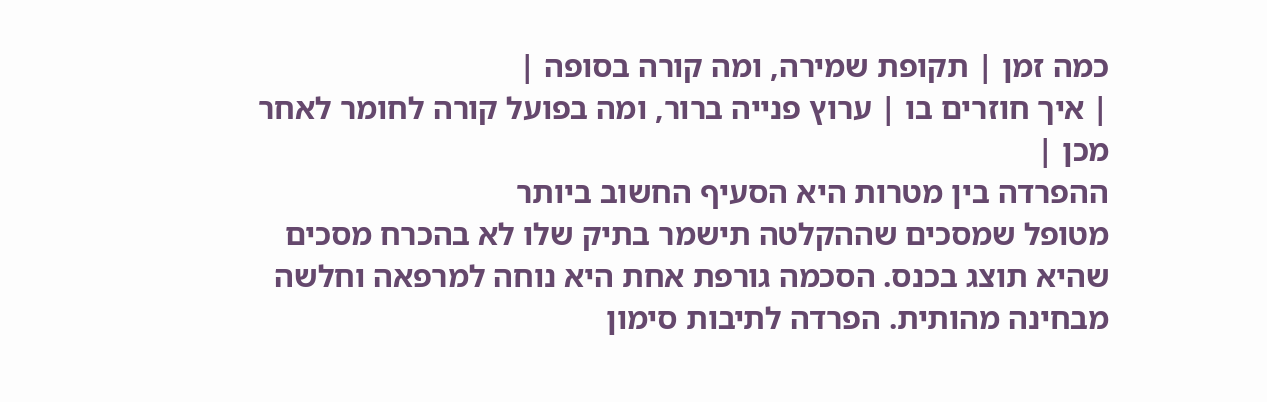כמה זמן | תקופת שמירה, ומה קורה בסופה |
| איך חוזרים בו | ערוץ פנייה ברור, ומה בפועל קורה לחומר לאחר מכן |
ההפרדה בין מטרות היא הסעיף החשוב ביותר
מטופל שמסכים שההקלטה תישמר בתיק שלו לא בהכרח מסכים שהיא תוצג בכנס. הסכמה גורפת אחת היא נוחה למרפאה וחלשה מבחינה מהותית. הפרדה לתיבות סימון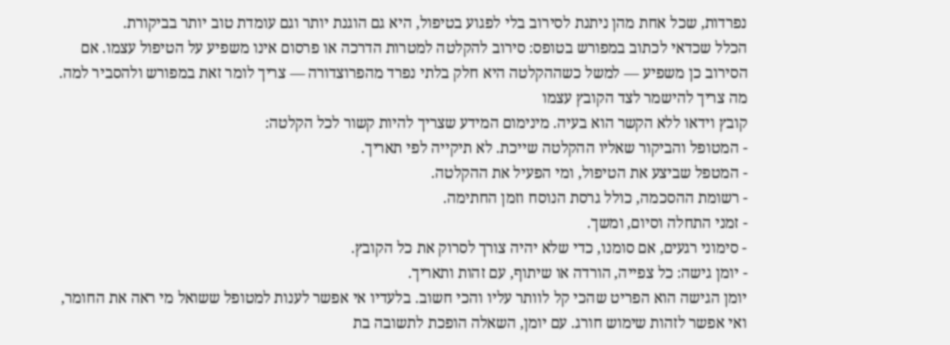נפרדות, שכל אחת מהן ניתנת לסירוב בלי לפגוע בטיפול, היא גם הוגנת יותר וגם עומדת טוב יותר בביקורת.
הכלל שכדאי לכתוב במפורש בטופס: סירוב להקלטה למטרות הדרכה או פרסום אינו משפיע על הטיפול עצמו. אם הסירוב כן משפיע — למשל כשההקלטה היא חלק בלתי נפרד מהפרוצדורה — צריך לומר זאת במפורש ולהסביר למה.
מה צריך להישמר לצד הקובץ עצמו
קובץ וידאו ללא הקשר הוא בעיה. מינימום המידע שצריך להיות קשור לכל הקלטה:
- המטופל והביקור שאליו ההקלטה שייכת. לא תיקייה לפי תאריך.
- המטפל שביצע את הטיפול, ומי הפעיל את ההקלטה.
- רשומת ההסכמה, כולל גרסת הנוסח וזמן החתימה.
- זמני התחלה וסיום, ומשך.
- סימוני רגעים, אם סומנו, כדי שלא יהיה צורך לסרוק את כל הקובץ.
- יומן גישה: כל צפייה, הורדה או שיתוף, עם זהות ותאריך.
יומן הגישה הוא הפריט שהכי קל לוותר עליו והכי חשוב. בלעדיו אי אפשר לענות למטופל ששואל מי ראה את החומר, ואי אפשר לזהות שימוש חורג. עם יומן, השאלה הופכת לתשובה בת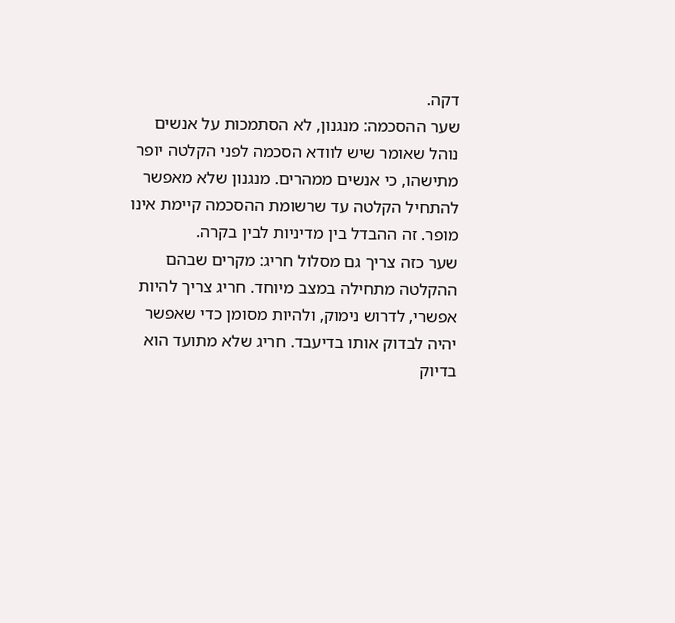דקה.
שער ההסכמה: מנגנון, לא הסתמכות על אנשים
נוהל שאומר שיש לוודא הסכמה לפני הקלטה יופר מתישהו, כי אנשים ממהרים. מנגנון שלא מאפשר להתחיל הקלטה עד שרשומת ההסכמה קיימת אינו מופר. זה ההבדל בין מדיניות לבין בקרה.
שער כזה צריך גם מסלול חריג: מקרים שבהם ההקלטה מתחילה במצב מיוחד. חריג צריך להיות אפשרי, לדרוש נימוק, ולהיות מסומן כדי שאפשר יהיה לבדוק אותו בדיעבד. חריג שלא מתועד הוא בדיוק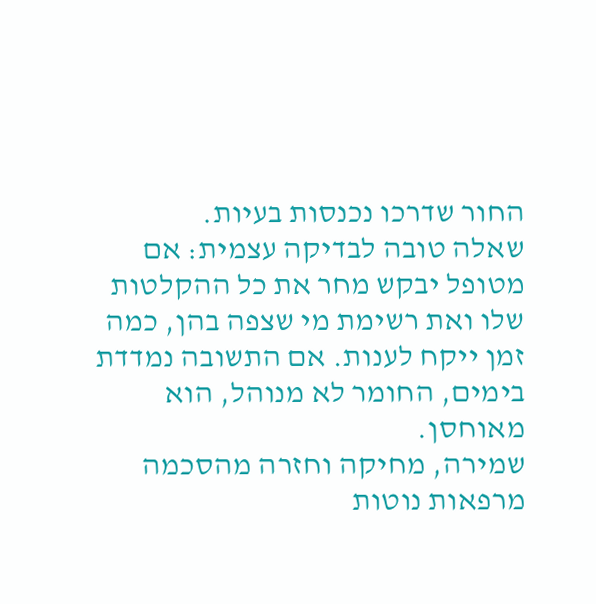החור שדרכו נכנסות בעיות.
שאלה טובה לבדיקה עצמית: אם מטופל יבקש מחר את כל ההקלטות שלו ואת רשימת מי שצפה בהן, כמה זמן ייקח לענות. אם התשובה נמדדת בימים, החומר לא מנוהל, הוא מאוחסן.
שמירה, מחיקה וחזרה מהסכמה
מרפאות נוטות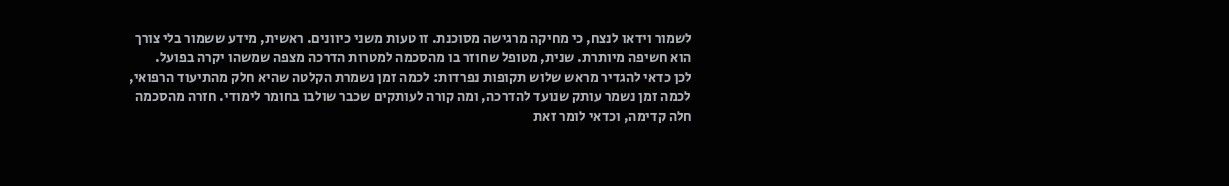לשמור וידאו לנצח, כי מחיקה מרגישה מסוכנת. זו טעות משני כיוונים. ראשית, מידע ששמור בלי צורך הוא חשיפה מיותרת. שנית, מטופל שחוזר בו מהסכמה למטרות הדרכה מצפה שמשהו יקרה בפועל.
לכן כדאי להגדיר מראש שלוש תקופות נפרדות: לכמה זמן נשמרת הקלטה שהיא חלק מהתיעוד הרפואי, לכמה זמן נשמר עותק שנועד להדרכה, ומה קורה לעותקים שכבר שולבו בחומר לימודי. חזרה מהסכמה חלה קדימה, וכדאי לומר זאת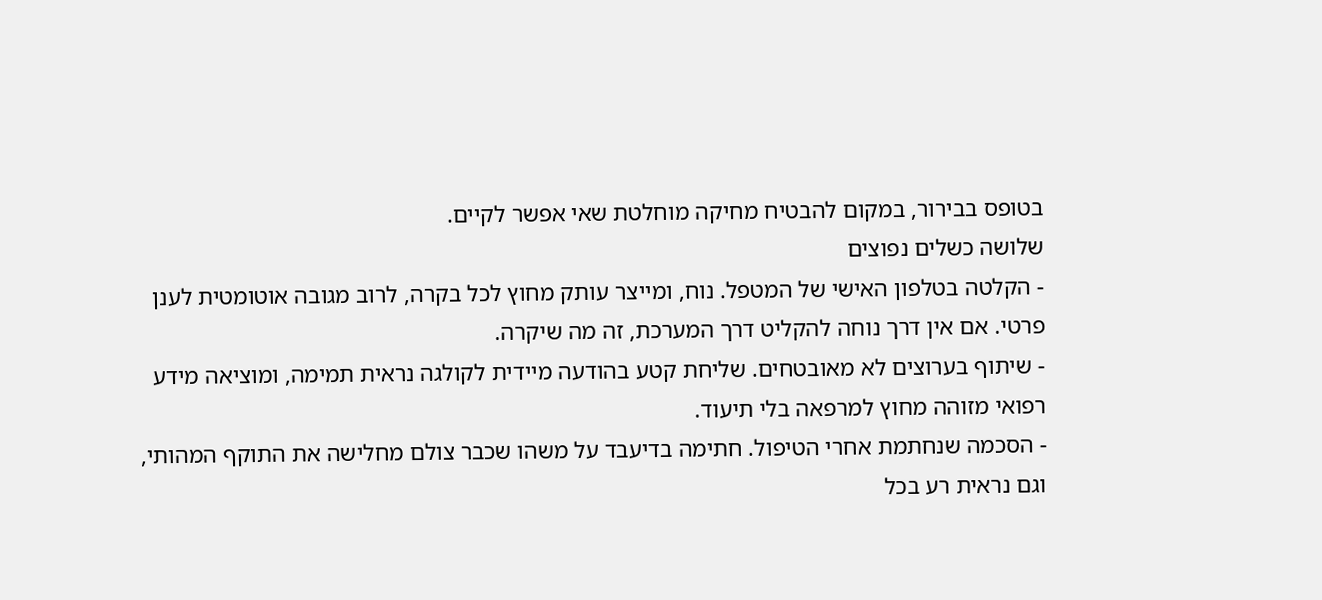בטופס בבירור, במקום להבטיח מחיקה מוחלטת שאי אפשר לקיים.
שלושה כשלים נפוצים
- הקלטה בטלפון האישי של המטפל. נוח, ומייצר עותק מחוץ לכל בקרה, לרוב מגובה אוטומטית לענן פרטי. אם אין דרך נוחה להקליט דרך המערכת, זה מה שיקרה.
- שיתוף בערוצים לא מאובטחים. שליחת קטע בהודעה מיידית לקולגה נראית תמימה, ומוציאה מידע רפואי מזוהה מחוץ למרפאה בלי תיעוד.
- הסכמה שנחתמת אחרי הטיפול. חתימה בדיעבד על משהו שכבר צולם מחלישה את התוקף המהותי, וגם נראית רע בכל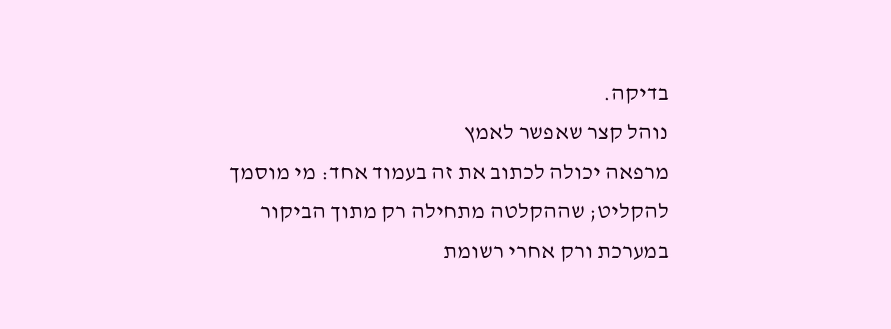בדיקה.
נוהל קצר שאפשר לאמץ
מרפאה יכולה לכתוב את זה בעמוד אחד: מי מוסמך להקליט; שההקלטה מתחילה רק מתוך הביקור במערכת ורק אחרי רשומת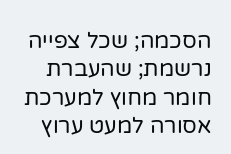הסכמה; שכל צפייה נרשמת; שהעברת חומר מחוץ למערכת אסורה למעט ערוץ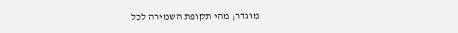מוגדר; מהי תקופת השמירה לכל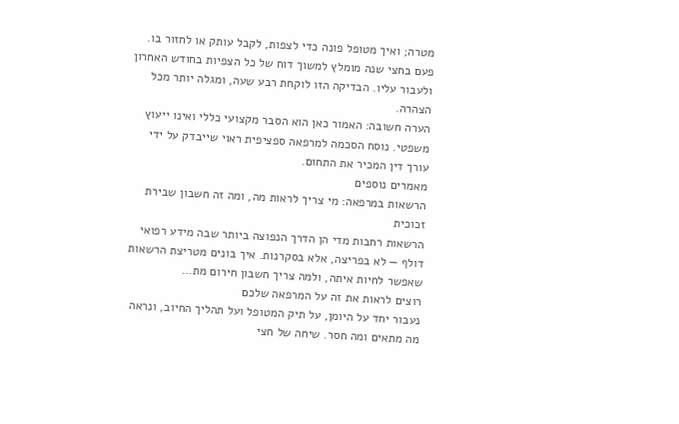מטרה; ואיך מטופל פונה כדי לצפות, לקבל עותק או לחזור בו. פעם בחצי שנה מומלץ למשוך דוח של כל הצפיות בחודש האחרון ולעבור עליו. הבדיקה הזו לוקחת רבע שעה, ומגלה יותר מכל הצהרה.
הערה חשובה: האמור כאן הוא הסבר מקצועי כללי ואינו ייעוץ משפטי. נוסח הסכמה למרפאה ספציפית ראוי שייבדק על ידי עורך דין המכיר את התחום.
מאמרים נוספים
הרשאות במרפאה: מי צריך לראות מה, ומה זה חשבון שבירת זכוכית
הרשאות רחבות מדי הן הדרך הנפוצה ביותר שבה מידע רפואי דולף — לא בפריצה, אלא בסקרנות. איך בונים מטריצת הרשאות שאפשר לחיות איתה, ולמה צריך חשבון חירום מת…
רוצים לראות את זה על המרפאה שלכם
נעבור יחד על היומן, על תיק המטופל ועל תהליך החיוב, ונראה מה מתאים ומה חסר. שיחה של חצי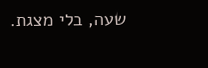שעה, בלי מצגת.